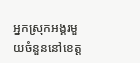អ្នកស្រុកអង្គរមួយចំនួននៅខេត្ត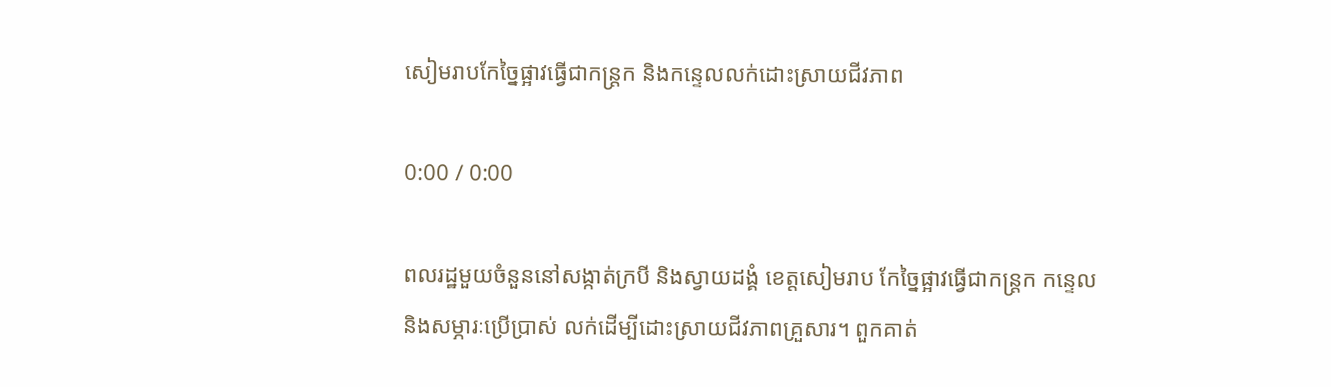សៀមរាបកែច្នៃផ្អាវធ្វើជាកន្ត្រក និងកន្ទេលលក់ដោះស្រាយជីវភាព

0:00 / 0:00

ពលរដ្ឋមួយចំនួននៅសង្កាត់ក្របី និងស្វាយដង្គំ ខេត្តសៀមរាប កែច្នៃផ្អាវធ្វើជាកន្ត្រក កន្ទេល និងសម្ភារៈប្រើប្រាស់ លក់ដើម្បីដោះស្រាយជីវភាពគ្រួសារ។ ពួកគាត់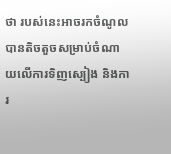ថា របស់នេះអាចរកចំណូលបានតិចតួចសម្រាប់ចំណាយលើការទិញស្បៀង និងការ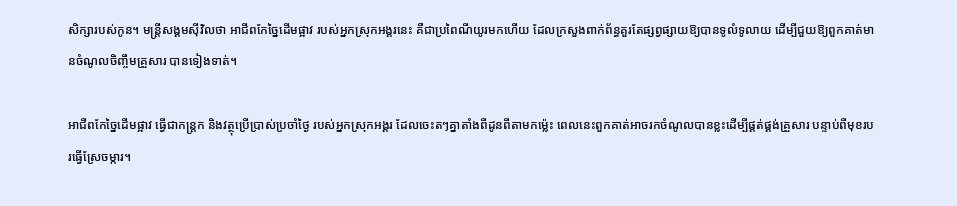សិក្សារបស់កូន។ មន្ត្រីសង្គមស៊ីវិលថា អាជីពកែច្នៃដើមផ្អាវ របស់អ្នកស្រុកអង្គរនេះ គឺជាប្រពៃណីយូរមកហើយ ដែលក្រសួងពាក់ព័ន្ធគួរតែផ្សព្វផ្សាយឱ្យបានទូលំទូលាយ ដើម្បីជួយឱ្យពួកគាត់មានចំណូលចិញ្ចឹមគ្រួសារ បានទៀងទាត់។

អាជីពកែច្នៃដើមផ្អាវ ធ្វើជាកន្ត្រក និងវត្ថុប្រើប្រាស់ប្រចាំថ្ងៃ របស់អ្នកស្រុកអង្គរ ដែលចេះតៗគ្នាតាំងពីដូនពីតាមកម្ល៉េះ ពេលនេះពួកគាត់អាចរកចំណូលបានខ្លះដើម្បីផ្គត់ផ្គង់គ្រួសារ បន្ទាប់ពីមុខរបរធ្វើស្រែចម្ការ។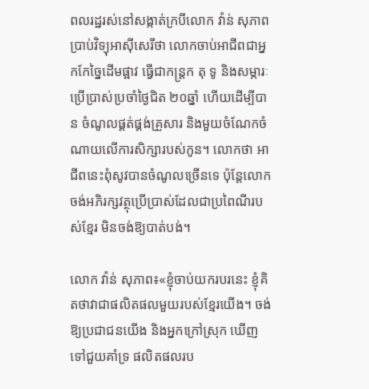ពលរដ្ឋរស់នៅសង្កាត់ក្របីលោក វ៉ាន់ សុភាព ប្រាប់វិទ្យុអាស៊ីសេរីថា លោកចាប់អាជីពជាអ្នកកែច្នៃដើមផ្អាវ ធ្វើជាកន្ត្រក តុ ទូ និងសម្ភារៈប្រើប្រាស់ប្រចាំថ្ងៃជិត ២០ឆ្នាំ ហើយដើម្បីបាន ចំណូលផ្គត់ផ្គង់គ្រួសារ និងមួយចំណែកចំណាយលើការសិក្សារបស់កូន។ លោកថា អាជីពនេះពុំសូវបានចំណូលច្រើនទេ ប៉ុន្តែលោកចង់អភិរក្សវត្ថុប្រើប្រាស់ដែលជាប្រពៃណីរបស់ខ្មែរ មិនចង់ឱ្យបាត់បង់។

លោក វ៉ាន់ សុភាព៖«ខ្ញុំចាប់យករបរនេះ ខ្ញុំគិតថាវាជាផលិតផលមួយរបស់ខ្មែរយើង។ ចង់ឱ្យប្រជាជនយើង និងអ្នកក្រៅស្រុក ឃើញទៅជួយគាំទ្រ ផលិតផលរប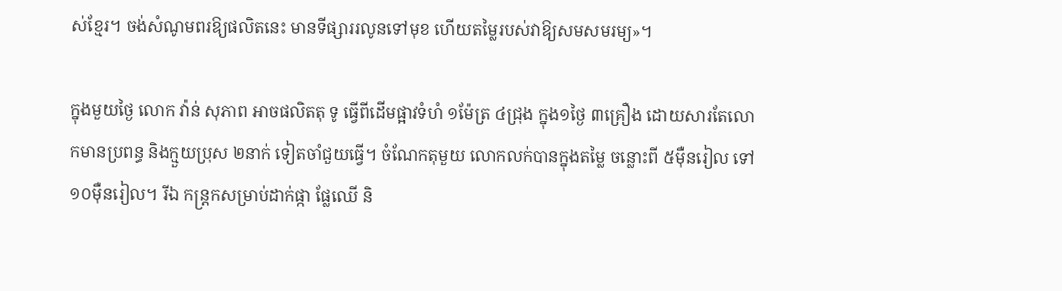ស់ខ្មែរ។ ចង់សំណូមពរឱ្យផលិតនេះ មានទីផ្សាររលូនទៅមុខ ហើយតម្លៃរបស់វាឱ្យសមសមរម្យ»។

ក្នុងមួយថ្ងៃ លោក វ៉ាន់ សុភាព អាចផលិតតុ ទូ ធ្វើពីដើមផ្អាវទំហំ ១ម៉ែត្រ ៤ជ្រុង ក្នុង១ថ្ងៃ ៣គ្រឿង ដោយសារតែលោកមានប្រពន្ធ និងក្មួយប្រុស ២នាក់ ទៀតចាំជួយធ្វើ។ ចំណែកតុមួយ លោកលក់បានក្នុងតម្លៃ ចន្លោះពី ៥ម៉ឺនរៀល ទៅ១០ម៉ឺនរៀល។ រីឯ កន្ត្រកសម្រាប់ដាក់ផ្កា ផ្លែឈើ និ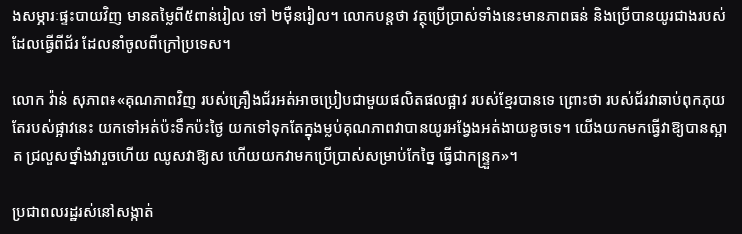ងសម្ភារៈផ្ទះបាយវិញ មានតម្លៃពី៥ពាន់រៀល ទៅ ២ម៉ឺនរៀល។ លោកបន្តថា វត្ថុប្រើប្រាស់ទាំងនេះមានភាពធន់ និងប្រើបានយូរជាងរបស់ដែលធ្វើពីជ័រ ដែលនាំចូលពីក្រៅប្រទេស។

លោក វ៉ាន់ សុភាព៖«គុណភាពវិញ របស់គ្រឿងជ័រអត់អាចប្រៀបជាមួយផលិតផលផ្អាវ របស់ខ្មែរបានទេ ព្រោះថា របស់ជ័រវាឆាប់ពុកភុយ តែរបស់ផ្អាវនេះ យកទៅអត់ប៉ះទឹកប៉ះថ្ងៃ យកទៅទុកតែក្នុងម្លប់គុណភាពវាបានយូរអង្វែងអត់ងាយខូចទេ។ យើងយកមកធ្វើវាឱ្យបានស្អាត ជ្រលួសថ្នាំងវារួចហើយ ឈូសវាឱ្យស ហើយយកវាមកប្រើប្រាស់សម្រាប់កែច្នៃ ធ្វើជាកន្ទ្រួក»។

ប្រជាពលរដ្ឋរស់នៅសង្កាត់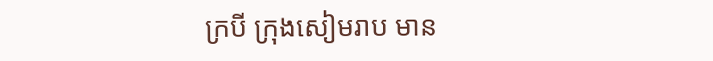ក្របី ក្រុងសៀមរាប មាន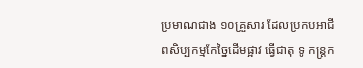ប្រមាណជាង ១០គ្រួសារ ដែលប្រកបអាជីពសិប្បកម្មកែច្នៃដើមផ្អាវ ធ្វើជាតុ ទូ កន្ត្រក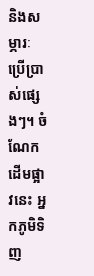និងសម្ភារៈប្រើប្រាស់ផ្សេងៗ។ ចំណែក ដើមផ្អាវនេះ អ្នកភូមិទិញ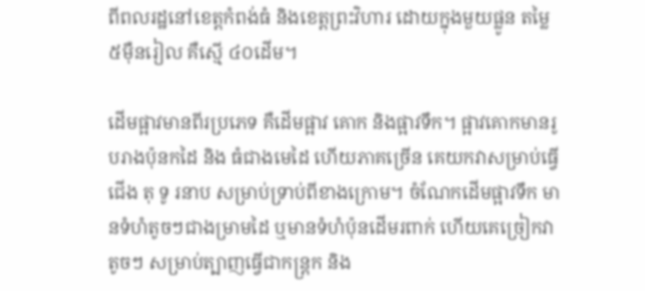ពីពលរដ្ឋនៅខេត្តកំពង់ធំ និងខេត្តព្រះវិហារ ដោយក្នុងមួយផ្លូន តម្លៃ ៥ម៉ឺនរៀល គឺស្មើ ៤០ដើម។

ដើមផ្អាវមានពីរប្រភេទ គឺដើមផ្អាវ គោក និងផ្អាវទឹក។ ផ្អាវគោកមានរូបរាងប៉ុនកដៃ និង ធំជាងមេដៃ ហើយភាគច្រើន គេយកវាសម្រាប់ធ្វើជើង តុ ទូ រនាប សម្រាប់ទ្រាប់ពីខាងក្រោម។ ចំណែកដើមផ្អាវទឹក មានទំហំតូចៗជាងម្រាមដៃ ឬមានទំហំប៉ុនដើមរពាក់ ហើយគេច្រៀកវាតូចៗ សម្រាប់ត្បាញធ្វើជាកន្ត្រក និង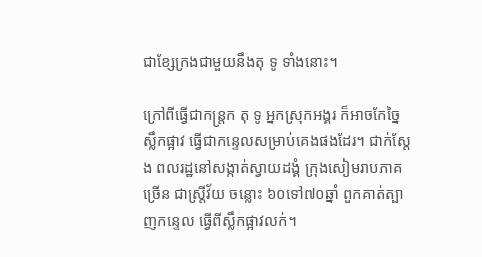ជាខ្សែក្រងជាមួយនឹងតុ ទូ ទាំងនោះ។

ក្រៅពីធ្វើជាកន្ត្រក តុ ទូ អ្នកស្រុកអង្គរ ក៏អាចកែច្នៃ ស្លឹកផ្អាវ ធ្វើជាកន្ទេលសម្រាប់គេងផងដែរ។ ជាក់ស្ដែង ពលរដ្ឋនៅសង្កាត់ស្វាយដង្គំ ក្រុងសៀមរាបភាគច្រើន ជាស្ត្រីវ័យ ចន្លោះ ៦០ទៅ៧០ឆ្នាំ ពួកគាត់ត្បាញកន្ទេល ធ្វើពីស្លឹកផ្អាវលក់។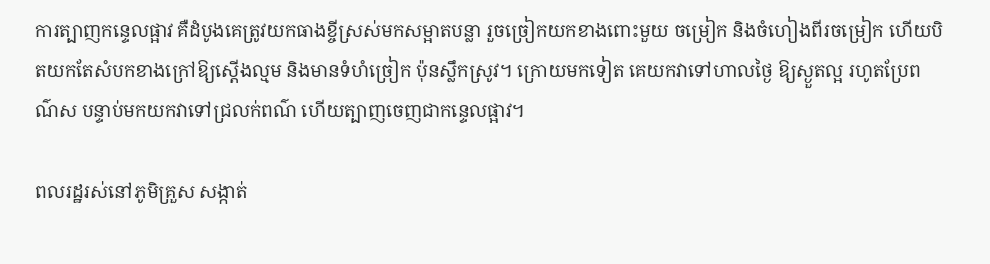ការត្បាញកន្ទេលផ្អាវ គឺដំបូងគេត្រូវយកធាងខ្ចីស្រស់មកសម្អាតបន្លា រួចច្រៀកយកខាងពោះមួយ ចម្រៀក និងចំហៀងពីរចម្រៀក ហើយបិតយកតែសំបកខាងក្រៅឱ្យស្ដើងល្មម និងមានទំហំច្រៀក ប៉ុនស្លឹកស្រូវ។ ក្រោយមកទៀត គេយកវាទៅហាលថ្ងៃ ឱ្យស្ងួតល្អ រហូតប្រែពណ៌ស បន្ទាប់មកយកវាទៅជ្រលក់ពណ៌ ហើយត្បាញចេញជាកន្ទេលផ្អាវ។

ពលរដ្ឋរស់នៅភូមិគ្រួស សង្កាត់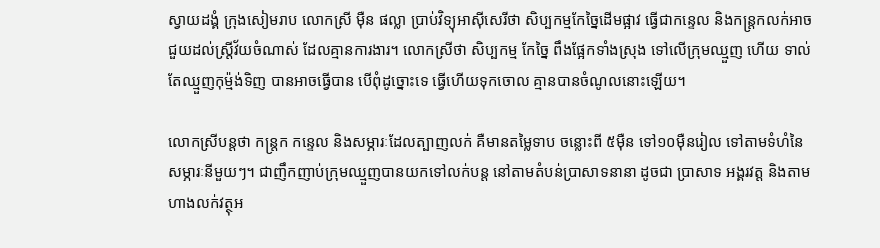ស្វាយដង្គំ ក្រុងសៀមរាប លោកស្រី ម៉ឺន ផល្លា ប្រាប់វិទ្យុអាស៊ីសេរីថា សិប្បកម្មកែច្នៃដើមផ្អាវ ធ្វើជាកន្ទេល និងកន្ត្រកលក់អាចជួយដល់ស្ត្រីវ័យចំណាស់ ដែលគ្មានការងារ។ លោកស្រីថា សិប្បកម្ម កែច្នៃ ពឹងផ្អែកទាំងស្រុង ទៅលើក្រុមឈ្មួញ ហើយ ទាល់តែឈ្មួញកុម្ម៉ង់ទិញ បានអាចធ្វើបាន បើពុំដូច្នោះទេ ធ្វើហើយទុកចោល គ្មានបានចំណូលនោះឡើយ។

លោកស្រីបន្តថា កន្ត្រក កន្ទេល និងសម្ភារៈដែលត្បាញលក់ គឺមានតម្លៃទាប ចន្លោះពី ៥ម៉ឺន ទៅ១០ម៉ឺនរៀល ទៅតាមទំហំនៃសម្ភារៈនីមួយៗ។ ជាញឹកញាប់ក្រុមឈ្មួញបានយកទៅលក់បន្ត នៅតាមតំបន់ប្រាសាទនានា ដូចជា ប្រាសាទ អង្គរវត្ត និងតាមហាងលក់វត្ថុអ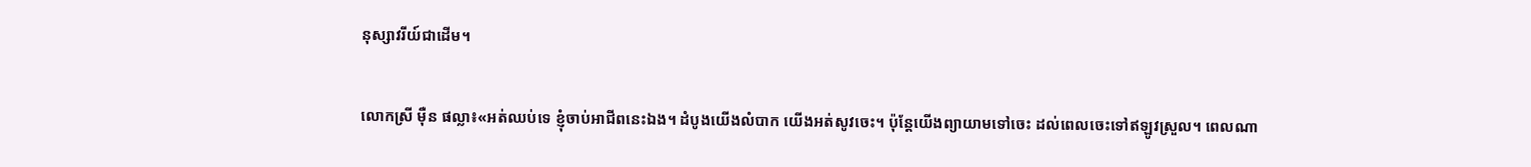នុស្សាវរីយ៍ជាដើម។

លោកស្រី ម៉ឺន ផល្លា៖«អត់ឈប់ទេ ខ្ញុំចាប់អាជីពនេះឯង។ ដំបូងយើងលំបាក យើងអត់សូវចេះ។ ប៉ុន្តែយើងព្យាយាមទៅចេះ ដល់ពេលចេះទៅឥឡូវស្រួល។ ពេលណា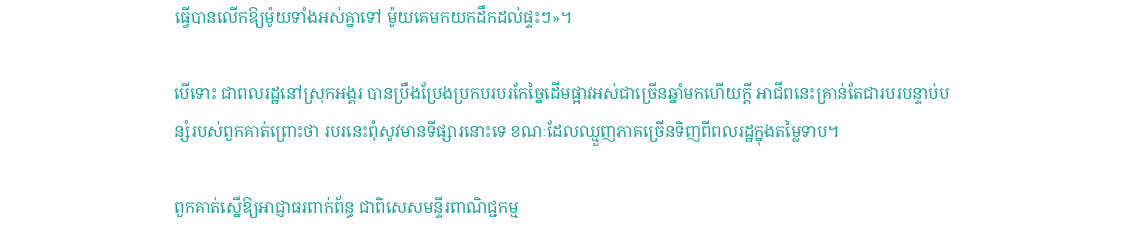ធ្វើបានលើកឱ្យម៉ូយទាំងអស់គ្នាទៅ ម៉ូយគេមកយកដឹកដល់ផ្ទះៗ»។

បើទោះ ជាពលរដ្ឋនៅស្រុកអង្គរ បានប្រឹងប្រែងប្រកបរបរកែច្នៃដើមផ្អាវអស់ជាច្រើនឆ្នាំមកហើយក្ដី អាជីពនេះគ្រាន់តែជារបរបន្ទាប់បន្សំរបស់ពួកគាត់ព្រោះថា របរនេះពុំសូវមានទីផ្សារនោះទេ ខណៈដែលឈ្មួញភាគច្រើនទិញពីពលរដ្ឋក្នុងតម្លៃទាប។

ពួកគាត់ស្នើឱ្យអាជ្ញាធរពាក់ព័ន្ធ ជាពិសេសមន្ទីរពាណិជ្ជកម្ម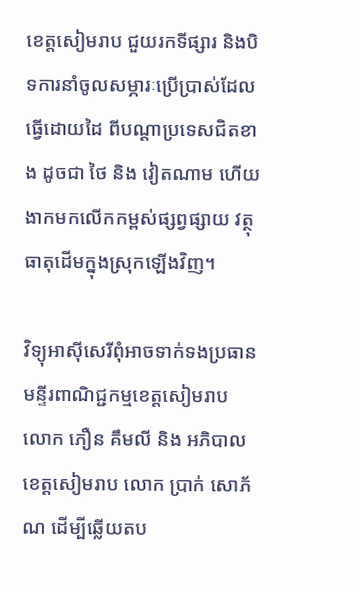ខេត្តសៀមរាប ជួយរកទីផ្សារ និងបិទការនាំចូលសម្ភារៈប្រើប្រាស់ដែលធ្វើដោយដៃ ពីបណ្ដាប្រទេសជិតខាង ដូចជា ថៃ និង វៀតណាម ហើយងាកមកលើកកម្ពស់ផ្សព្វផ្សាយ វត្ថុធាតុដើមក្នុងស្រុកឡើងវិញ។

វិទ្យុអាស៊ីសេរីពុំអាចទាក់ទងប្រធានមន្ទីរពាណិជ្ជកម្មខេត្តសៀមរាប លោក ភឿន គឹមលី និង អភិបាលខេត្តសៀមរាប លោក ប្រាក់ សោភ័ណ ដើម្បីឆ្លើយតប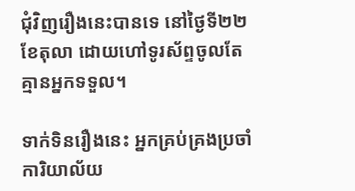ជុំវិញរឿងនេះបានទេ នៅថ្ងៃទី២២ ខែតុលា ដោយហៅទូរស័ព្ទចូលតែគ្មានអ្នកទទួល។

ទាក់ទិនរឿងនេះ អ្នកគ្រប់គ្រងប្រចាំការិយាល័យ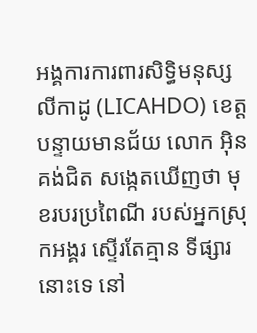អង្គការការពារសិទ្ធិមនុស្សលីកាដូ (LICAHDO) ខេត្តបន្ទាយមានជ័យ លោក អ៊ិន គង់ជិត សង្កេតឃើញថា មុខរបរប្រពៃណី របស់អ្នកស្រុកអង្គរ ស្ទើរតែគ្មាន ទីផ្សារនោះទេ នៅ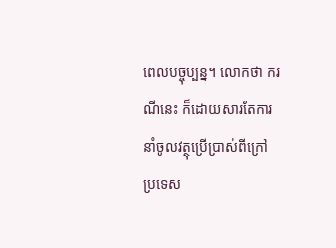ពេលបច្ចុប្បន្ន។ លោកថា ករណីនេះ ក៏ដោយសារតែការនាំចូលវត្ថុប្រើប្រាស់ពីក្រៅប្រទេស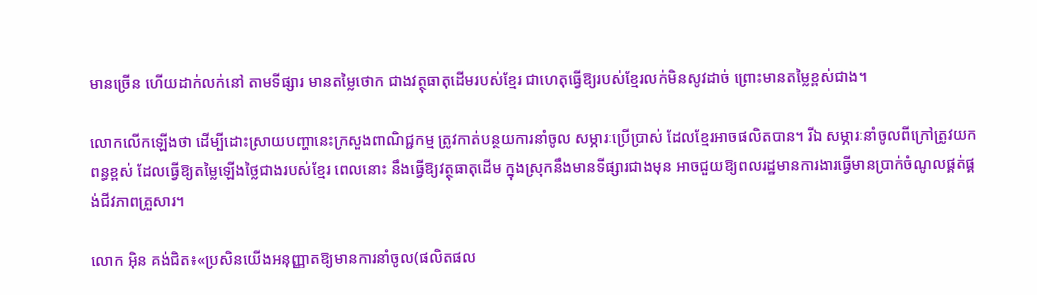មានច្រើន ហើយដាក់លក់នៅ តាមទីផ្សារ មានតម្លៃថោក ជាងវត្ថុធាតុដើមរបស់ខ្មែរ ជាហេតុធ្វើឱ្យរបស់ខ្មែរលក់មិនសូវដាច់ ព្រោះមានតម្លៃខ្ពស់ជាង។

លោកលើកឡើងថា ដើម្បីដោះស្រាយបញ្ហានេះក្រសួងពាណិជ្ជកម្ម ត្រូវកាត់បន្ថយការនាំចូល សម្ភារៈប្រើប្រាស់ ដែលខ្មែរអាចផលិតបាន។ រីឯ សម្ភារៈនាំចូលពីក្រៅត្រូវយកពន្ធខ្ពស់ ដែលធ្វើឱ្យតម្លៃឡើងថ្លៃជាងរបស់ខ្មែរ ពេលនោះ នឹងធ្វើឱ្យវត្ថុធាតុដើម ក្នុងស្រុកនឹងមានទីផ្សារជាងមុន អាចជួយឱ្យពលរដ្ឋមានការងារធ្វើមានប្រាក់ចំណូលផ្គត់ផ្គង់ជីវភាពគ្រួសារ។

លោក អ៊ិន គង់ជិត៖«ប្រសិនយើងអនុញ្ញាតឱ្យមានការនាំចូល(ផលិតផល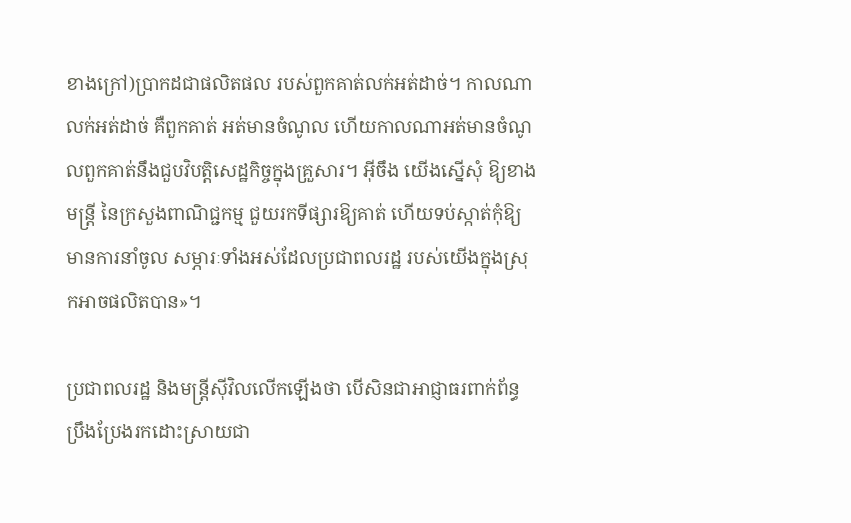ខាងក្រៅ)ប្រាកដជាផលិតផល របស់ពួកគាត់លក់អត់ដាច់។ កាលណាលក់អត់ដាច់ គឺពួកគាត់ អត់មានចំណូល ហើយកាលណាអត់មានចំណូលពួកគាត់នឹងជួបវិបត្តិសេដ្ឋកិច្ចក្នុងគ្រួសារ។ អ៊ីចឹង យើងស្នើសុំ ឱ្យខាងមន្ត្រី នៃក្រសួងពាណិជ្ជកម្ម ជួយរកទីផ្សារឱ្យគាត់ ហើយទប់ស្កាត់កុំឱ្យមានការនាំចូល សម្ភារៈទាំងអស់ដែលប្រជាពលរដ្ឋ របស់យើងក្នុងស្រុកអាចផលិតបាន»។

ប្រជាពលរដ្ឋ និងមន្ត្រីស៊ីវិលលើកឡើងថា បើសិនជាអាជ្ញាធរពាក់ព័ន្ធប្រឹងប្រែងរកដោះស្រាយជា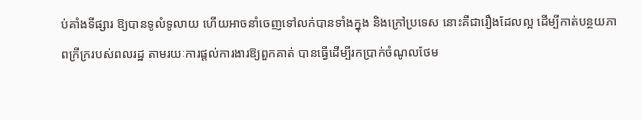ប់គាំងទីផ្សារ ឱ្យបានទូលំទូលាយ ហើយអាចនាំចេញទៅលក់បានទាំងក្នុង និងក្រៅប្រទេស នោះគឺជារឿងដែលល្អ ដើម្បីកាត់បន្ថយភាពក្រីក្ររបស់ពលរដ្ឋ តាមរយៈការផ្ដល់ការងារឱ្យពួកគាត់ បានធ្វើដើម្បីរកប្រាក់ចំណូលថែម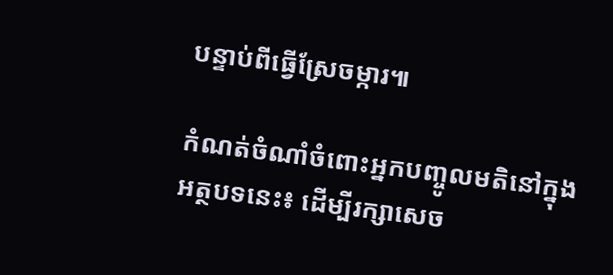បន្ទាប់ពីធ្វើស្រែចម្ការ៕

កំណត់ចំណាំចំពោះអ្នកបញ្ចូលមតិនៅក្នុងអត្ថបទនេះ៖ ដើម្បីរក្សាសេច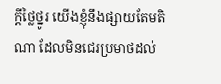ក្ដីថ្លៃថ្នូរ យើងខ្ញុំនឹងផ្សាយតែមតិណា ដែលមិនជេរប្រមាថដល់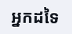អ្នកដទៃ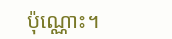ប៉ុណ្ណោះ។